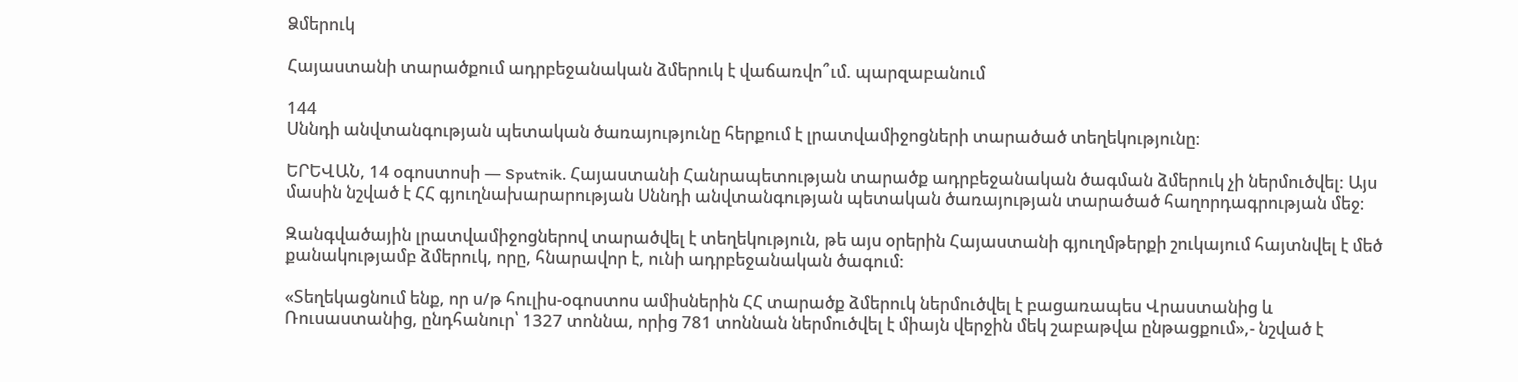Ձմերուկ

Հայաստանի տարածքում ադրբեջանական ձմերուկ է վաճառվո՞ւմ. պարզաբանում

144
Սննդի անվտանգության պետական ծառայությունը հերքում է լրատվամիջոցների տարածած տեղեկությունը։

ԵՐԵՎԱՆ, 14 օգոստոսի — Sputnik. Հայաստանի Հանրապետության տարածք ադրբեջանական ծագման ձմերուկ չի ներմուծվել: Այս մասին նշված է ՀՀ գյուղնախարարության Սննդի անվտանգության պետական ծառայության տարածած հաղորդագրության մեջ։

Զանգվածային լրատվամիջոցներով տարածվել է տեղեկություն, թե այս օրերին Հայաստանի գյուղմթերքի շուկայում հայտնվել է մեծ քանակությամբ ձմերուկ, որը, հնարավոր է, ունի ադրբեջանական ծագում:

«Տեղեկացնում ենք, որ ս/թ հուլիս-օգոստոս ամիսներին ՀՀ տարածք ձմերուկ ներմուծվել է բացառապես Վրաստանից և Ռուսաստանից, ընդհանուր՝ 1327 տոննա, որից 781 տոննան ներմուծվել է միայն վերջին մեկ շաբաթվա ընթացքում»,- նշված է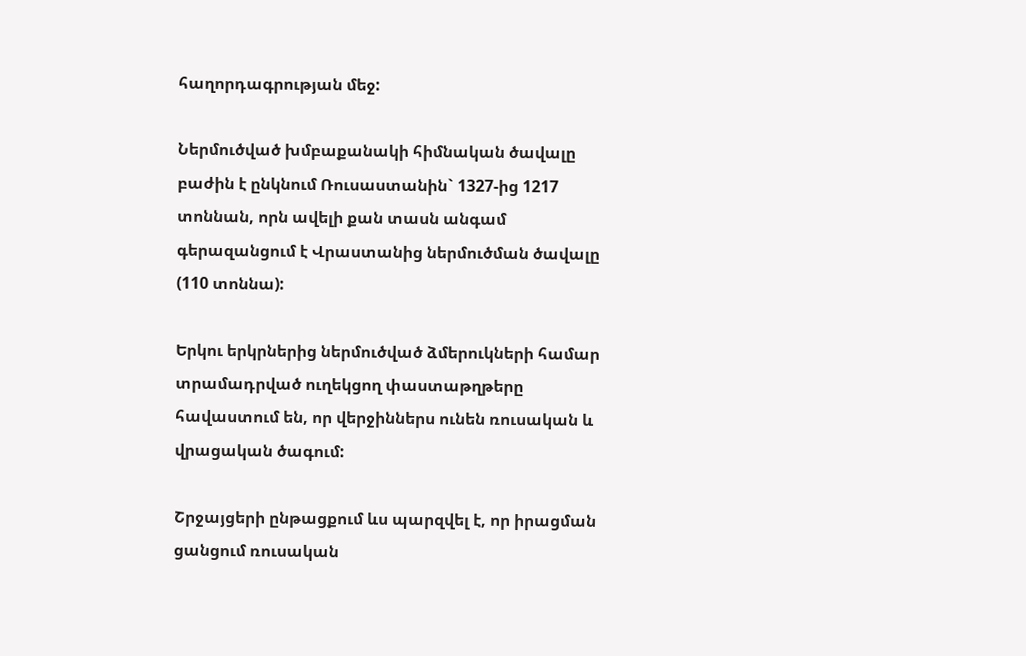հաղորդագրության մեջ:

Ներմուծված խմբաքանակի հիմնական ծավալը բաժին է ընկնում Ռուսաստանին` 1327-ից 1217 տոննան, որն ավելի քան տասն անգամ գերազանցում է Վրաստանից ներմուծման ծավալը (110 տոննա):

Երկու երկրներից ներմուծված ձմերուկների համար տրամադրված ուղեկցող փաստաթղթերը հավաստում են, որ վերջիններս ունեն ռուսական և վրացական ծագում:

Շրջայցերի ընթացքում ևս պարզվել է, որ իրացման ցանցում ռուսական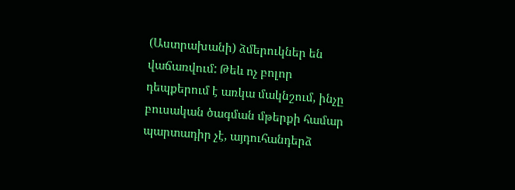(Աստրախանի) ձմերուկներ են վաճառվում: Թեև ոչ բոլոր դեպքերում է առկա մակնշում, ինչը բուսական ծագման մթերքի համար պարտադիր չէ, այդուհանդերձ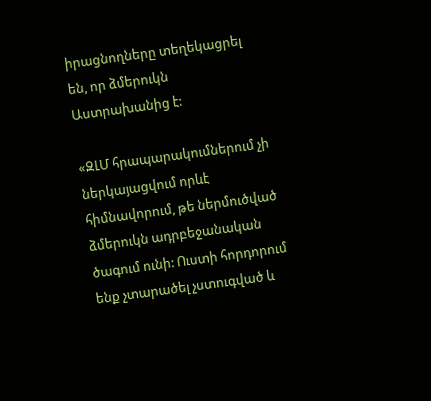իրացնողները տեղեկացրել են, որ ձմերուկն Աստրախանից է:

«ԶԼՄ հրապարակումներում չի ներկայացվում որևէ հիմնավորում, թե ներմուծված ձմերուկն ադրբեջանական ծագում ունի: Ուստի հորդորում ենք չտարածել չստուգված և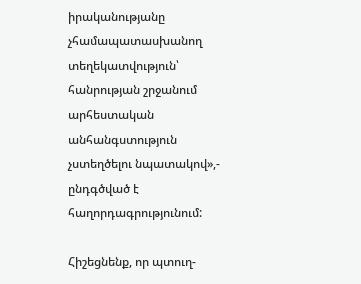իրականությանը չհամապատասխանող տեղեկատվություն՝ հանրության շրջանում արհեստական անհանգստություն չստեղծելու նպատակով»,- ընդգծված է հաղորդագրությունում:

Հիշեցնենք, որ պտուղ-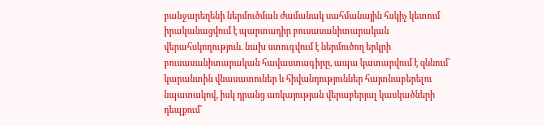բանջարեղենի ներմուծման ժամանակ սահմանային հսկիչ կետում իրականացվում է պարտադիր բուսասանիտարական վերահսկողություն. նախ ստուգվում է ներմուծող երկրի բուսասանիտարական հավաստագիրը, ապա կատարվում է զննում՝ կարանտին վնասատուներ և հիվանդություններ հայտնաբերելու նպատակով, իսկ դրանց առկայության վերաբերյալ կասկածների դեպքում՝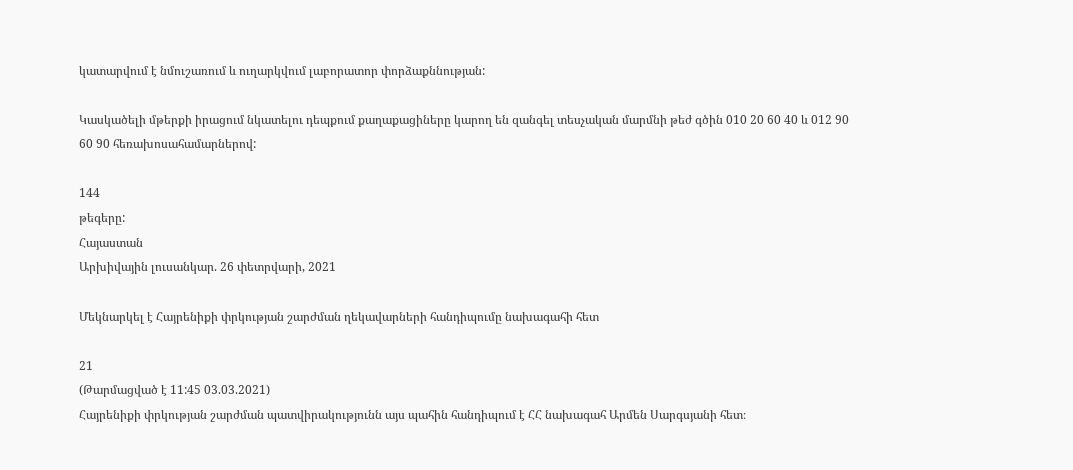կատարվում է նմուշառում և ուղարկվում լաբորատոր փորձաքննության:

Կասկածելի մթերքի իրացում նկատելու դեպքում քաղաքացիները կարող են զանգել տեսչական մարմնի թեժ գծին 010 20 60 40 և 012 90 60 90 հեռախոսահամարներով:

144
թեգերը:
Հայաստան
Արխիվային լուսանկար. 26 փետրվարի, 2021

Մեկնարկել է Հայրենիքի փրկության շարժման ղեկավարների հանդիպումը նախագահի հետ

21
(Թարմացված է 11:45 03.03.2021)
Հայրենիքի փրկության շարժման պատվիրակությունն այս պահին հանդիպում է ՀՀ նախագահ Արմեն Սարգսյանի հետ։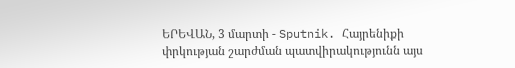ԵՐԵՎԱՆ, 3 մարտի - Sputnik. Հայրենիքի փրկության շարժման պատվիրակությունն այս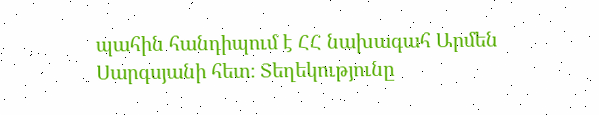պահին հանդիպում է ՀՀ նախագահ Արմեն Սարգսյանի հետ։ Տեղեկությունը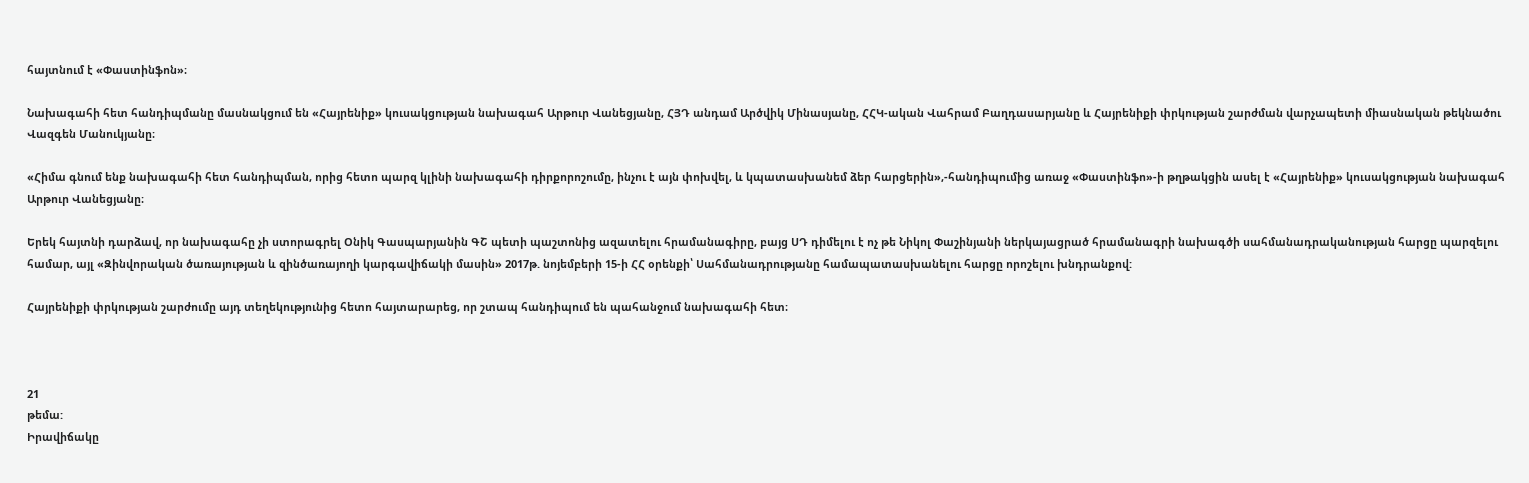հայտնում է «Փաստինֆոն»։

Նախագահի հետ հանդիպմանը մասնակցում են «Հայրենիք» կուսակցության նախագահ Արթուր Վանեցյանը, ՀՅԴ անդամ Արծվիկ Մինասյանը, ՀՀԿ-ական Վահրամ Բաղդասարյանը և Հայրենիքի փրկության շարժման վարչապետի միասնական թեկնածու Վազգեն Մանուկյանը։

«Հիմա գնում ենք նախագահի հետ հանդիպման, որից հետո պարզ կլինի նախագահի դիրքորոշումը, ինչու է այն փոխվել, և կպատասխանեմ ձեր հարցերին»,-հանդիպումից առաջ «Փաստինֆո»-ի թղթակցին ասել է «Հայրենիք» կուսակցության նախագահ Արթուր Վանեցյանը։

Երեկ հայտնի դարձավ, որ նախագահը չի ստորագրել Օնիկ Գասպարյանին ԳՇ պետի պաշտոնից ազատելու հրամանագիրը, բայց ՍԴ դիմելու է ոչ թե Նիկոլ Փաշինյանի ներկայացրած հրամանագրի նախագծի սահմանադրականության հարցը պարզելու համար, այլ «Զինվորական ծառայության և զինծառայողի կարգավիճակի մասին» 2017թ. նոյեմբերի 15-ի ՀՀ օրենքի՝ Սահմանադրությանը համապատասխանելու հարցը որոշելու խնդրանքով:

Հայրենիքի փրկության շարժումը այդ տեղեկությունից հետո հայտարարեց, որ շտապ հանդիպում են պահանջում նախագահի հետ։



21
թեմա:
Իրավիճակը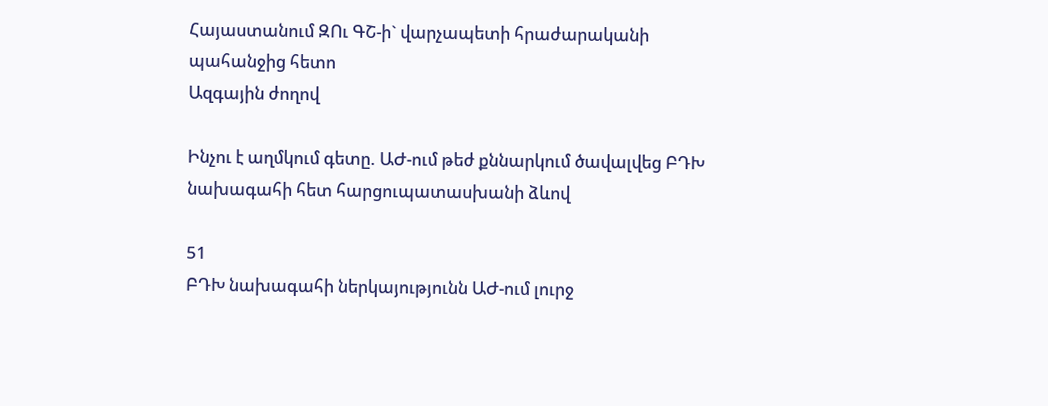Հայաստանում ԶՈւ ԳՇ-ի` վարչապետի հրաժարականի պահանջից հետո
Ազգային ժողով

Ինչու է աղմկում գետը. ԱԺ-ում թեժ քննարկում ծավալվեց ԲԴԽ նախագահի հետ հարցուպատասխանի ձևով

51
ԲԴԽ նախագահի ներկայությունն ԱԺ-ում լուրջ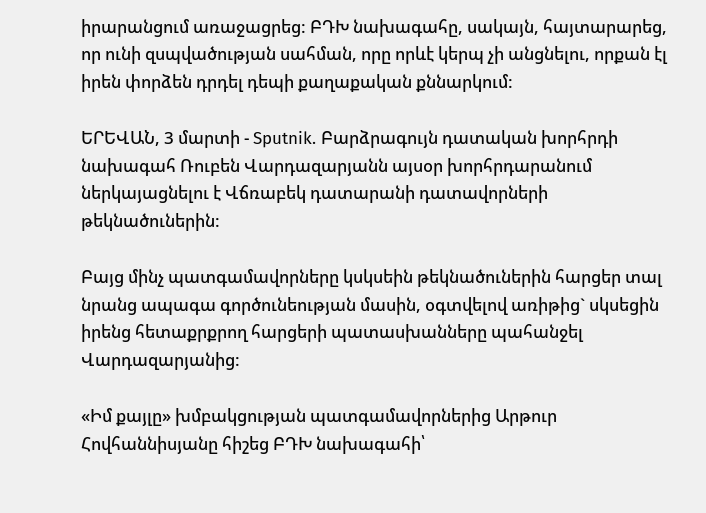իրարանցում առաջացրեց: ԲԴԽ նախագահը, սակայն, հայտարարեց, որ ունի զսպվածության սահման, որը որևէ կերպ չի անցնելու, որքան էլ իրեն փորձեն դրդել դեպի քաղաքական քննարկում:

ԵՐԵՎԱՆ, 3 մարտի - Sputnik. Բարձրագույն դատական խորհրդի նախագահ Ռուբեն Վարդազարյանն այսօր խորհրդարանում ներկայացնելու է Վճռաբեկ դատարանի դատավորների թեկնածուներին:

Բայց մինչ պատգամավորները կսկսեին թեկնածուներին հարցեր տալ նրանց ապագա գործունեության մասին, օգտվելով առիթից` սկսեցին իրենց հետաքրքրող հարցերի պատասխանները պահանջել Վարդազարյանից:

«Իմ քայլը» խմբակցության պատգամավորներից Արթուր Հովհաննիսյանը հիշեց ԲԴԽ նախագահի՝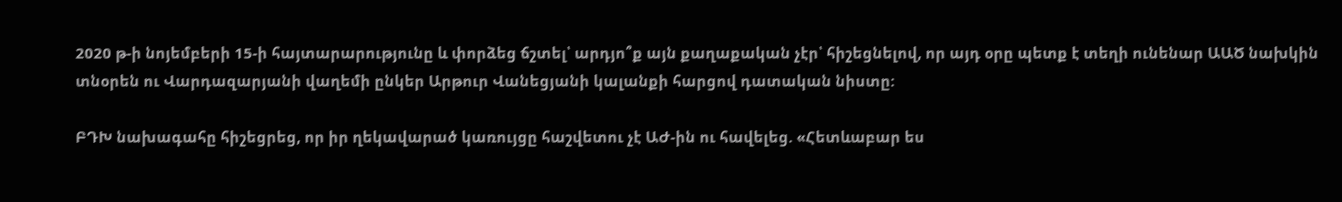2020 թ-ի նոյեմբերի 15-ի հայտարարությունը և փորձեց ճշտել՝ արդյո՞ք այն քաղաքական չէր՝ հիշեցնելով, որ այդ օրը պետք է տեղի ունենար ԱԱԾ նախկին տնօրեն ու Վարդազարյանի վաղեմի ընկեր Արթուր Վանեցյանի կալանքի հարցով դատական նիստը:

ԲԴԽ նախագահը հիշեցրեց, որ իր ղեկավարած կառույցը հաշվետու չէ ԱԺ-ին ու հավելեց. «Հետևաբար ես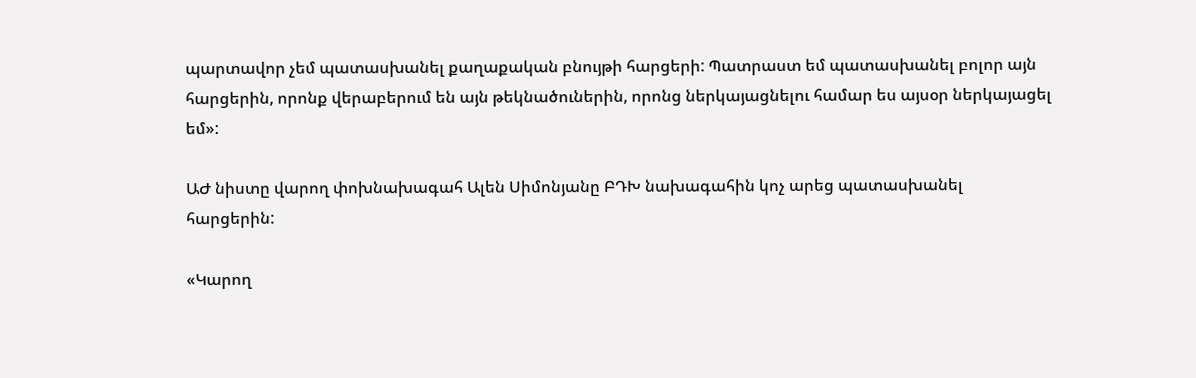պարտավոր չեմ պատասխանել քաղաքական բնույթի հարցերի: Պատրաստ եմ պատասխանել բոլոր այն հարցերին, որոնք վերաբերում են այն թեկնածուներին, որոնց ներկայացնելու համար ես այսօր ներկայացել եմ»:

ԱԺ նիստը վարող փոխնախագահ Ալեն Սիմոնյանը ԲԴԽ նախագահին կոչ արեց պատասխանել հարցերին:

«Կարող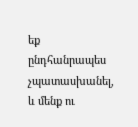եք ընդհանրապես չպատասխանել, և մենք ու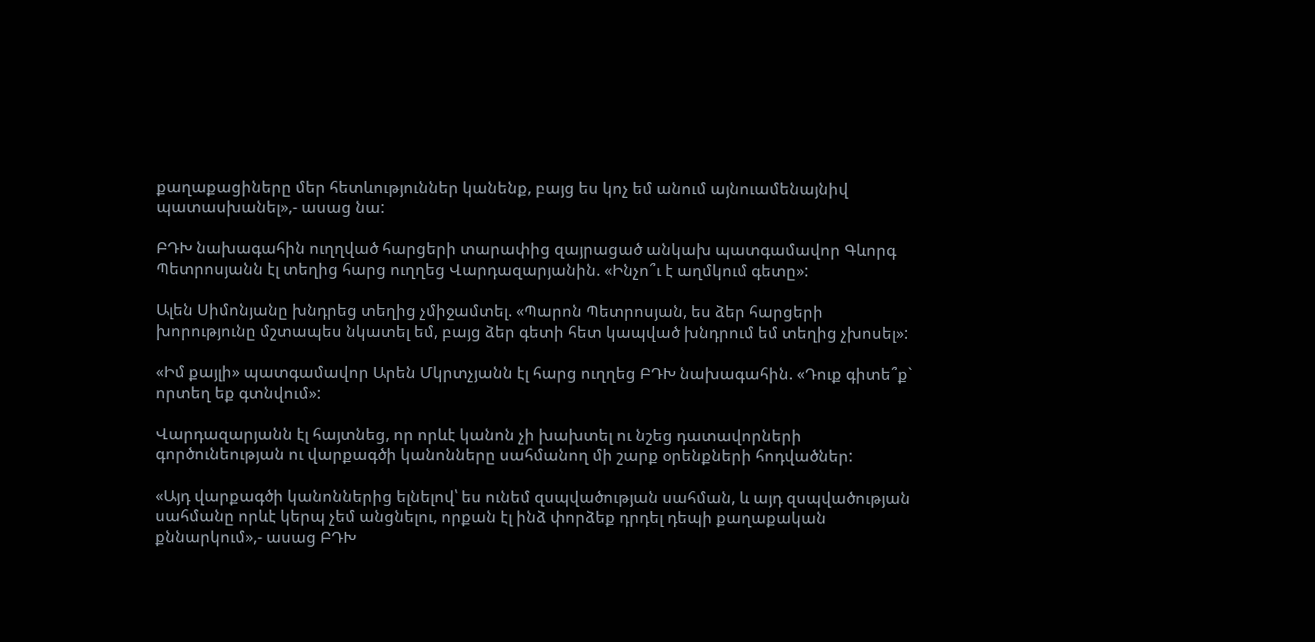քաղաքացիները մեր հետևություններ կանենք, բայց ես կոչ եմ անում այնուամենայնիվ պատասխանել»,- ասաց նա:

ԲԴԽ նախագահին ուղղված հարցերի տարափից զայրացած անկախ պատգամավոր Գևորգ Պետրոսյանն էլ տեղից հարց ուղղեց Վարդազարյանին. «Ինչո՞ւ է աղմկում գետը»:

Ալեն Սիմոնյանը խնդրեց տեղից չմիջամտել. «Պարոն Պետրոսյան, ես ձեր հարցերի խորությունը մշտապես նկատել եմ, բայց ձեր գետի հետ կապված խնդրում եմ տեղից չխոսել»:

«Իմ քայլի» պատգամավոր Արեն Մկրտչյանն էլ հարց ուղղեց ԲԴԽ նախագահին. «Դուք գիտե՞ք` որտեղ եք գտնվում»:

Վարդազարյանն էլ հայտնեց, որ որևէ կանոն չի խախտել ու նշեց դատավորների գործունեության ու վարքագծի կանոնները սահմանող մի շարք օրենքների հոդվածներ:

«Այդ վարքագծի կանոններից ելնելով՝ ես ունեմ զսպվածության սահման, և այդ զսպվածության սահմանը որևէ կերպ չեմ անցնելու, որքան էլ ինձ փորձեք դրդել դեպի քաղաքական քննարկում»,- ասաց ԲԴԽ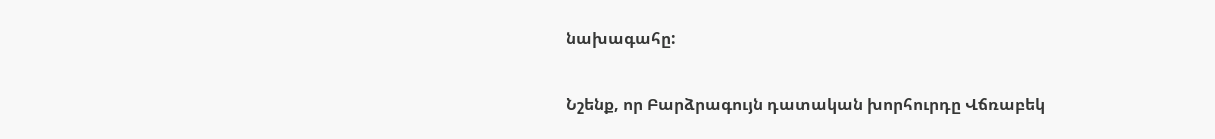նախագահը:

Նշենք, որ Բարձրագույն դատական խորհուրդը Վճռաբեկ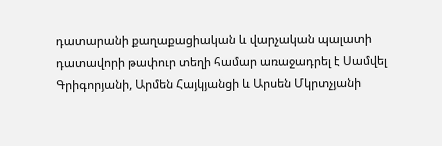դատարանի քաղաքացիական և վարչական պալատի դատավորի թափուր տեղի համար առաջադրել է Սամվել Գրիգորյանի, Արմեն Հայկյանցի և Արսեն Մկրտչյանի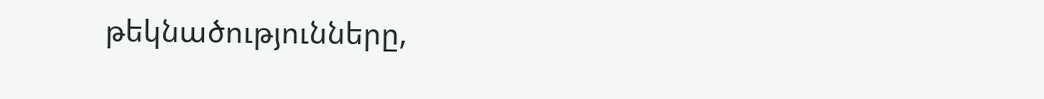թեկնածությունները,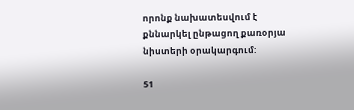որոնք նախատեսվում է քննարկել ընթացող քառօրյա նիստերի օրակարգում:

51